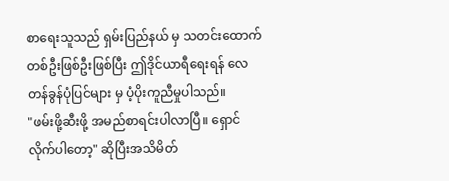စာရေးသူသည် ရှမ်းပြည်နယ် မှ သတင်းထောက်တစ်ဦးဖြစ်ဦးဖြစ်ပြီး ဤဒိုင်ယာရီရေးရန် လေတန်ခွန်ပုံပြင်များ မှ ပံ့ပိုးကူညီမှုပါသည်။
"ဖမ်းဖို့ဆီးဖို့ အမည်စာရင်းပါလာပြီ။ ရှောင်လိုက်ပါတော့" ဆိုပြီးအသိမိတ်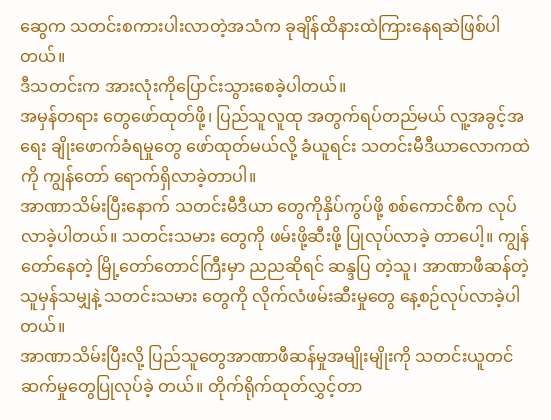ဆွေက သတင်းစကားပါးလာတဲ့အသံက ခုချိန်ထိနားထဲကြားနေရဆဲဖြစ်ပါတယ်။
ဒီသတင်းက အားလုံးကိုပြောင်းသွားစေခဲ့ပါတယ်။
အမှန်တရား တွေဖော်ထုတ်ဖို့၊ ပြည်သူလူထု အတွက်ရပ်တည်မယ် လူ့အခွင့်အရေး ချိုးဖောက်ခံရမှုတွေ ဖော်ထုတ်မယ်လို့ ခံယူရင်း သတင်းမီဒီယာလောကထဲကို ကျွန်တော် ရောက်ရှိလာခဲ့တာပါ။
အာဏာသိမ်းပြီးနောက် သတင်းမီဒီယာ တွေကိုနှိပ်ကွပ်ဖို့ စစ်ကောင်စီက လုပ်လာခဲ့ပါတယ်။ သတင်းသမား တွေကို ဖမ်းဖို့ဆီးဖို့ ပြုလုပ်လာခဲ့ တာပေါ့။ ကျွန်တော်နေတဲ့ မြို့တော်တောင်ကြီးမှာ ညညဆိုရင် ဆန္ဒပြ တဲ့သူ၊ အာဏာဖီဆန်တဲ့သူမှန်သမျှနဲ့ သတင်းသမား တွေကို လိုက်လံဖမ်းဆီးမှုတွေ နေ့စဉ်လုပ်လာခဲ့ပါတယ်။
အာဏာသိမ်းပြီးလို့ ပြည်သူတွေအာဏာဖီဆန်မှုအမျိုးမျိုးကို သတင်းယူတင်ဆက်မှုတွေပြုလုပ်ခဲ့ တယ်။ တိုက်ရိုက်ထုတ်လွှင့်တာ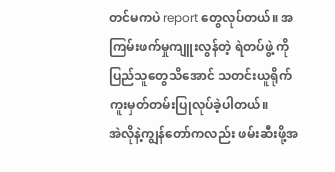တင်မကပဲ report တွေလုပ်တယ်။ အကြမ်းဖက်မှုကျူးလွန်တဲ့ ရဲတပ်ဖွဲ့ ကို ပြည်သူတွေသိအောင် သတင်းယူရိုက်ကူးမှတ်တမ်းပြုလုပ်ခဲ့ပါတယ်။
အဲလိုနဲ့ကျွန်တော်ကလည်း ဖမ်းဆီးဖို့အ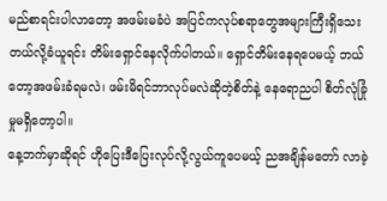မည်စာရင်းပါလာတော့ အဖမ်းမခံပဲ အပြင်ကလုပ်စရာတွေအများကြီးရှိသေးတယ်လို့ခံယူရင်း တိမ်းရှောင်နေလိုက်ပါတယ်။ ရှောင်တိမ်းနေရပေမယ့် ဘယ်တော့အဖမ်းခံရမလဲ၊ ဖမ်းမိရင်ဘာလုပ်မလဲဆိုတဲ့စိတ်နဲ့ နေရောညပါ စိတ်လုံခြုံ မှုမရှိတော့ပါ။
နေ့ဘက်မှာဆိုရင် ဟိုပြေးဒီပြေးလုပ်လို့လွယ်ကူပေမယ့် ညအချိန်မတော် လာခဲ့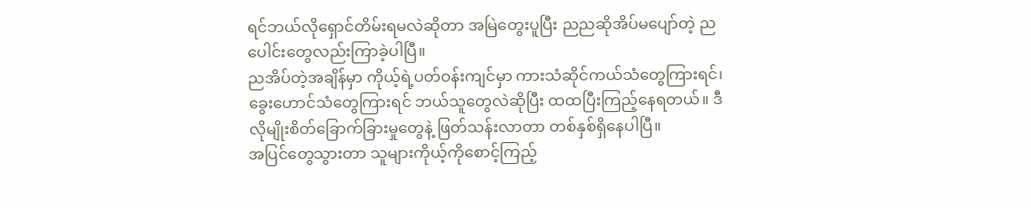ရင်ဘယ်လိုရှောင်တိမ်းရမလဲဆိုတာ အမြဲတွေးပူပြီး ညညဆိုအိပ်မပျော်တဲ့ ညပေါင်းတွေလည်းကြာခဲ့ပါပြီ။
ညအိပ်တဲ့အချိန်မှာ ကိုယ့်ရဲ့ပတ်ဝန်းကျင်မှာ ကားသံဆိုင်ကယ်သံတွေကြားရင်၊ ခွေးဟောင်သံတွေကြားရင် ဘယ်သူတွေလဲဆိုပြီး ထထပြီးကြည့်နေရတယ်။ ဒီလိုမျိုးစိတ်ခြောက်ခြားမှုတွေနဲ့ ဖြတ်သန်းလာတာ တစ်နှစ်ရှိနေပါပြီ။
အပြင်တွေသွားတာ သူများကိုယ့်ကိုစောင့်ကြည့်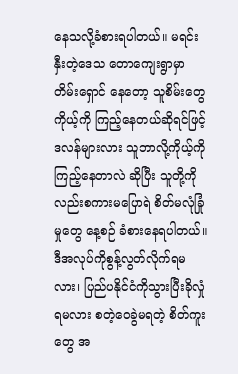နေသလို့ခံစားရပါတယ်။ မရင်းနှီးတဲ့ဒေသ တောကျေးရွာမှာ တိမ်းရှောင် နေတော့ သူစိမ်းတွေကိုယ့်ကို ကြည့်နေတယ်ဆိုရင်ဖြင့် ဒလန်များလား သူဘာလို့ကိုယ့်ကိုကြည့်နေတာလဲ ဆိုပြီး သူတို့ကိုလည်းစကားမပြောရဲ စိတ်မလုံခြုံမှုတွေ နေ့စဉ် ခံစားနေရပါတယ်။
ဒီအလုပ်ကိုစွန့်လွတ်လိုက်ရမလား၊ ပြည်ပနိုင်ငံကိုသွားပြီးခိုလှုံရမလား စတဲ့ဝေခွဲမရတဲ့ စိတ်ကူးတွေ အ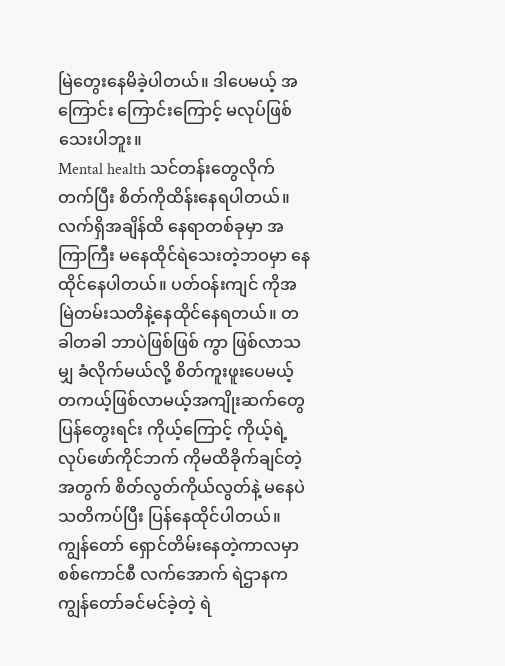မြဲတွေးနေမိခဲ့ပါတယ်။ ဒါပေမယ့် အကြောင်း ကြောင်းကြောင့် မလုပ်ဖြစ်သေးပါဘူး။
Mental health သင်တန်းတွေလိုက်တက်ပြီး စိတ်ကိုထိန်းနေရပါတယ်။ လက်ရှိအချိန်ထိ နေရာတစ်ခုမှာ အကြာကြီး မနေထိုင်ရဲသေးတဲ့ဘဝမှာ နေထိုင်နေပါတယ်။ ပတ်ဝန်းကျင် ကိုအမြဲတမ်းသတိနဲ့နေထိုင်နေရတယ်။ တခါတခါ ဘာပဲဖြစ်ဖြစ် ကွာ ဖြစ်လာသမျှ ခံလိုက်မယ်လို့ စိတ်ကူးဖူးပေမယ့် တကယ့်ဖြစ်လာမယ့်အကျိုးဆက်တွေပြန်တွေးရင်း ကိုယ့်ကြောင့် ကိုယ့်ရဲ့လုပ်ဖော်ကိုင်ဘက် ကိုမထိခိုက်ချင်တဲ့အတွက် စိတ်လွတ်ကိုယ်လွတ်နဲ့ မနေပဲသတိကပ်ပြီး ပြန်နေထိုင်ပါတယ်။
ကျွန်တော် ရှောင်တိမ်းနေတဲ့ကာလမှာ စစ်ကောင်စီ လက်အောက် ရဲဌာနက ကျွန်တော်ခင်မင်ခဲ့တဲ့ ရဲ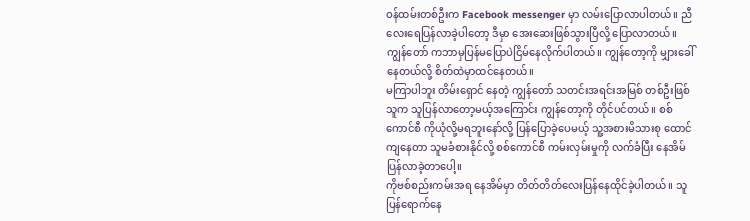ဝန်ထမ်းတစ်ဦးက Facebook messenger မှာ လမ်းပြောလာပါတယ်။ ညီလေးရေပြန်လာခဲ့ပါတော့ ဒီမှာ အေးဆေးဖြစ်သွားပြီလို့ ပြောလာတယ်။
ကျွန်တော် ကဘာမှပြန်မပြောပဲငြိမ်နေလိုက်ပါတယ်။ ကျွန်တော့ကို မျှားခေါ်နေတယ်လို့ စိတ်ထဲမှာထင်နေတယ်။
မကြာပါဘူး တိမ်းရှောင် နေတဲ့ ကျွန်တော် သတင်းအရင်းအမြစ် တစ်ဦးဖြစ် သူက သူပြန်လာတော့မယ့်အကြောင်း ကျွန်တော့ကို တိုင်ပင်တယ်။ စစ်ကောင်စီ ကိုယုံလို့မရဘူးနော်လို့ ပြန်ပြောခဲ့ပေမယ့် သူ့အစားမိသားစု ထောင်ကျနေတာ သူမခံစားနိုင်လို့ စစ်ကောင်စီ ကမ်းလှမ်းမှုကို လက်ခံပြီး နေအိမ်ပြန်လာခဲ့တာပေါ့။
ကိုဗစ်စည်းကမ်းအရ နေအိမ်မှာ တိတ်တိတ်လေးပြန်နေထိုင်ခဲ့ပါတယ်။ သူပြန်ရောက်နေ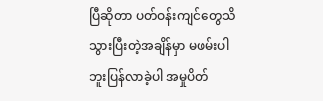ပြီဆိုတာ ပတ်ဝန်းကျင်တွေသိသွားပြီးတဲ့အချိန်မှာ မဖမ်းပါဘူးပြန်လာခဲ့ပါ အမှုပိတ်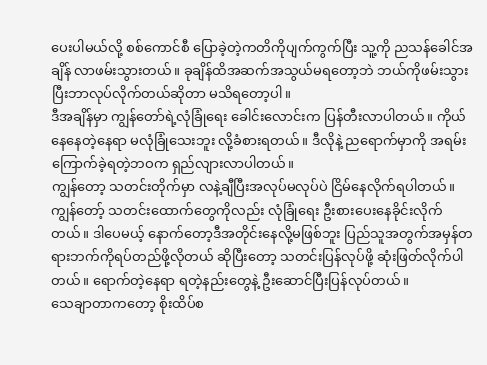ပေးပါမယ်လို့ စစ်ကောင်စီ ပြောခဲ့တဲ့ကတိကိုပျက်ကွက်ပြီး သူ့ကို ညသန်ခေါင်အချိန် လာဖမ်းသွားတယ်။ ခုချိန်ထိအဆက်အသွယ်မရတော့ဘဲ ဘယ်ကိုဖမ်းသွားပြီးဘာလုပ်လိုက်တယ်ဆိုတာ မသိရတော့ပါ။
ဒီအချိန်မှာ ကျွန်တော်ရဲ့လုံခြုံရေး ခေါင်းလောင်းက ပြန်တီးလာပါတယ်။ ကိုယ်နေနေတဲ့နေရာ မလုံခြုံသေးဘူး လို့ခံစားရတယ်။ ဒီလိုနဲ့ ညရောက်မှာကို အရမ်းကြောက်ခဲ့ရတဲ့ဘဝက ရှည်လျားလာပါတယ်။
ကျွန်တော့ သတင်းတိုက်မှာ လနဲ့ချီပြီးအလုပ်မလုပ်ပဲ ငြိမ်နေလိုက်ရပါတယ်။ ကျွန်တော့် သတင်းထောက်တွေကိုလည်း လုံခြုံရေး ဦးစားပေးနေခိုင်းလိုက်တယ်။ ဒါပေမယ့် နောက်တော့ဒီအတိုင်းနေလို့မဖြစ်ဘူး ပြည်သူအတွက်အမှန်တရားဘက်ကိုရပ်တည်ဖို့လိုတယ် ဆိုပြီးတော့ သတင်းပြန်လုပ်ဖို့ ဆုံးဖြတ်လိုက်ပါတယ်။ ရောက်တဲ့နေရာ ရတဲ့နည်းတွေနဲ့ ဦးဆောင်ပြီးပြန်လုပ်တယ်။
သေချာတာကတော့ စိုးထိပ်စ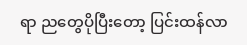ရာ ညတွေပိုပြီးတော့ ပြင်းထန်လာ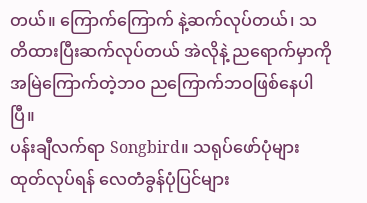တယ်။ ကြောက်ကြောက် နဲ့ဆက်လုပ်တယ်၊ သတိထားပြီးဆက်လုပ်တယ် အဲလိုနဲ့ ညရောက်မှာကိုအမြဲကြောက်တဲ့ဘဝ ညကြောက်ဘဝဖြစ်နေပါပြီ။
ပန်းချီလက်ရာ Songbird။ သရုပ်ဖော်ပုံများ ထုတ်လုပ်ရန် လေတံခွန်ပုံပြင်များ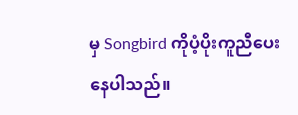မှ Songbird ကိုပံ့ပိုးကူညီပေးနေပါသည်။